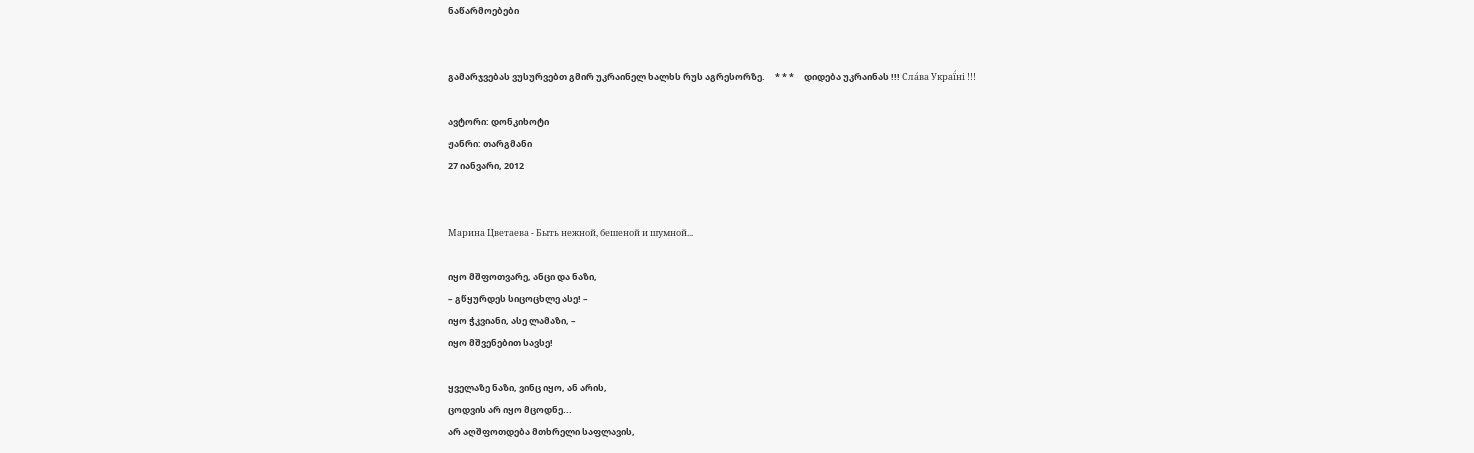ნაწარმოებები


გამარჯვებას ვუსურვებთ გმირ უკრაინელ ხალხს რუს აგრესორზე.     * * *     დიდება უკრაინას !!! Сла́ва Украї́ні !!!

ავტორი: დონკიხოტი
ჟანრი: თარგმანი
27 იანვარი, 2012


Марина Цветаева - Быть нежной, бешеной и шумной...

იყო მშფოთვარე, ანცი და ნაზი,
– გწყურდეს სიცოცხლე ასე! –
იყო ჭკვიანი, ასე ლამაზი, –
იყო მშვენებით სავსე!

ყველაზე ნაზი, ვინც იყო, ან არის,
ცოდვის არ იყო მცოდნე...
არ აღშფოთდება მთხრელი საფლავის,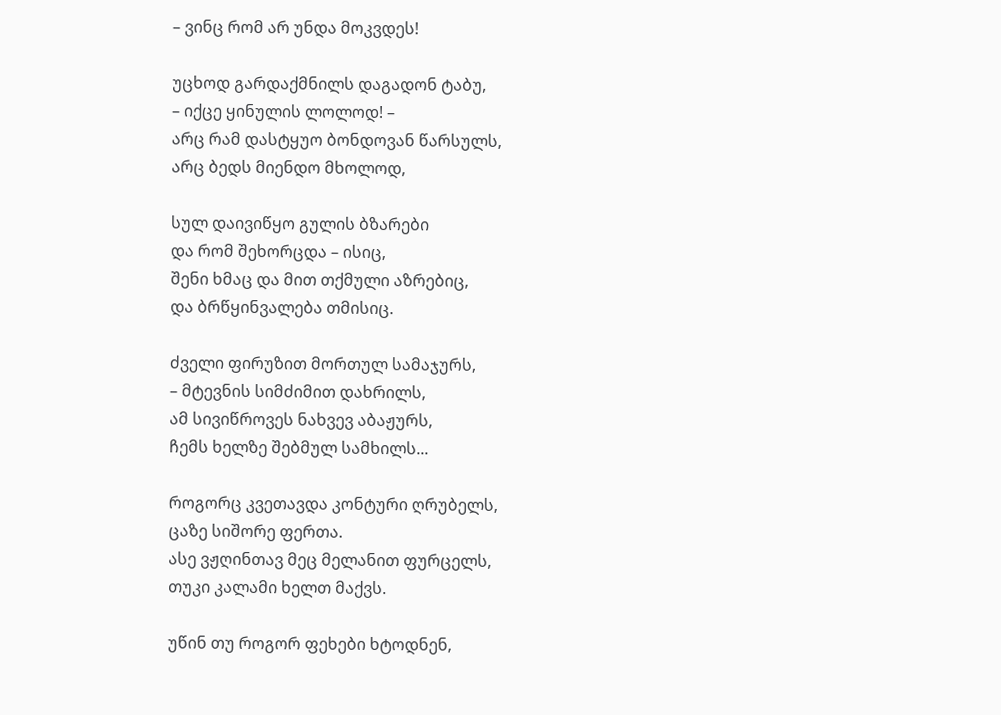– ვინც რომ არ უნდა მოკვდეს!

უცხოდ გარდაქმნილს დაგადონ ტაბუ,
– იქცე ყინულის ლოლოდ! –
არც რამ დასტყუო ბონდოვან წარსულს,
არც ბედს მიენდო მხოლოდ,

სულ დაივიწყო გულის ბზარები
და რომ შეხორცდა – ისიც,
შენი ხმაც და მით თქმული აზრებიც,
და ბრწყინვალება თმისიც.

ძველი ფირუზით მორთულ სამაჯურს,
– მტევნის სიმძიმით დახრილს,
ამ სივიწროვეს ნახვევ აბაჟურს,
ჩემს ხელზე შებმულ სამხილს...

როგორც კვეთავდა კონტური ღრუბელს,
ცაზე სიშორე ფერთა.
ასე ვჟღინთავ მეც მელანით ფურცელს,
თუკი კალამი ხელთ მაქვს.

უწინ თუ როგორ ფეხები ხტოდნენ,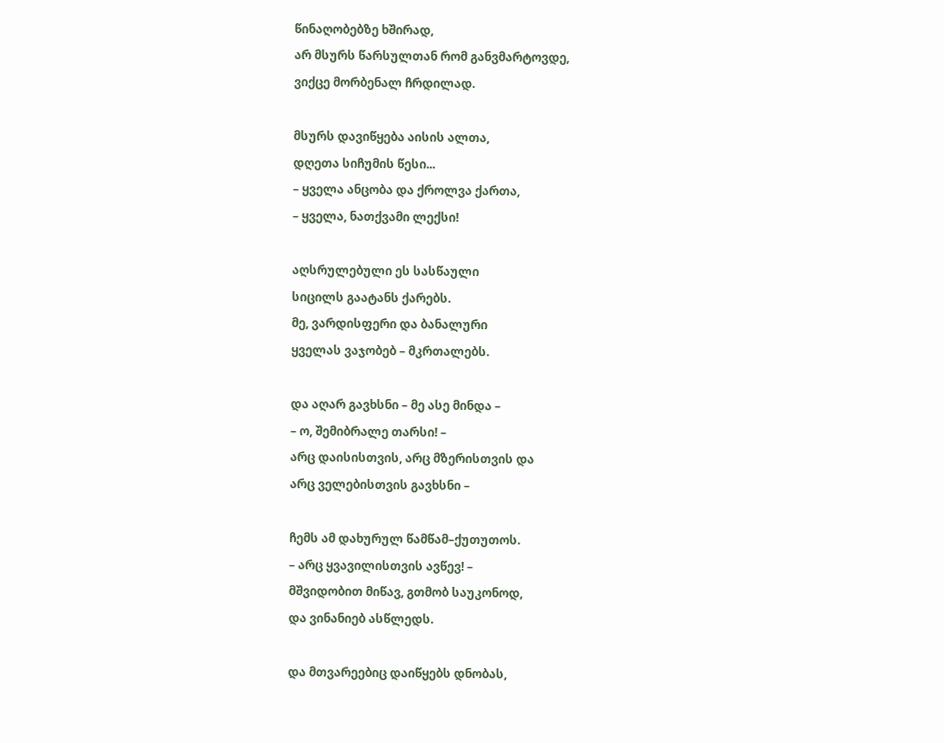წინაღობებზე ხშირად,
არ მსურს წარსულთან რომ განვმარტოვდე,
ვიქცე მორბენალ ჩრდილად.

მსურს დავიწყება აისის ალთა,
დღეთა სიჩუმის წესი...
– ყველა ანცობა და ქროლვა ქართა,
– ყველა, ნათქვამი ლექსი!

აღსრულებული ეს სასწაული
სიცილს გაატანს ქარებს.
მე, ვარდისფერი და ბანალური
ყველას ვაჯობებ – მკრთალებს.

და აღარ გავხსნი – მე ასე მინდა –
– ო, შემიბრალე თარსი! –
არც დაისისთვის, არც მზერისთვის და
არც ველებისთვის გავხსნი –

ჩემს ამ დახურულ წამწამ–ქუთუთოს.
– არც ყვავილისთვის ავწევ! –
მშვიდობით მიწავ, გთმობ საუკონოდ,
და ვინანიებ ასწლედს.

და მთვარეებიც დაიწყებს დნობას,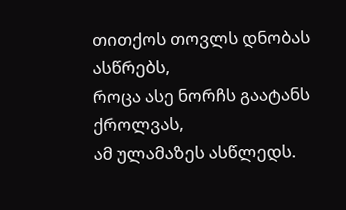თითქოს თოვლს დნობას ასწრებს,
როცა ასე ნორჩს გაატანს ქროლვას,
ამ ულამაზეს ასწლედს.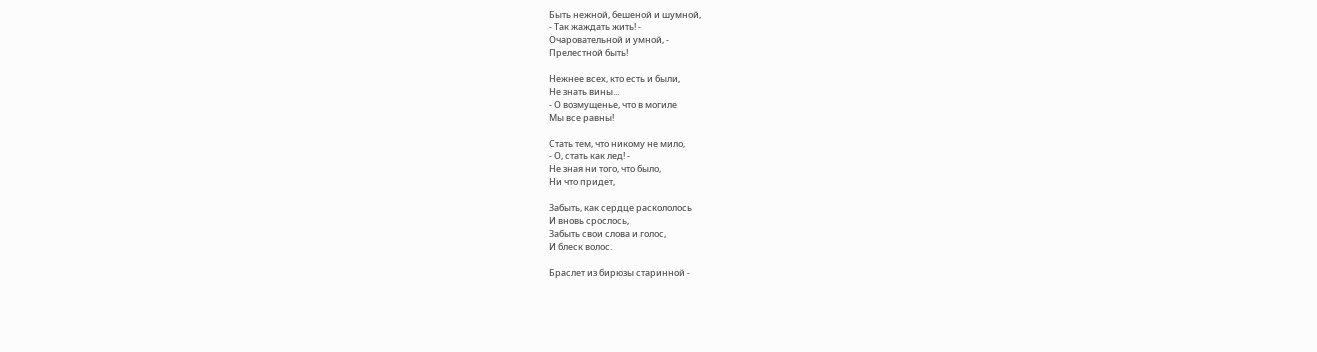Быть нежной, бешеной и шумной,
- Так жаждать жить! -
Очаровательной и умной, -
Прелестной быть!

Нежнее всех, кто есть и были,
Не знать вины...
- О возмущенье, что в могиле
Мы все равны!

Стать тем, что никому не мило,
- О, стать как лед! -
Не зная ни того, что было,
Ни что придет,

Забыть, как сердце раскололось
И вновь срослось,
Забыть свои слова и голос,
И блеск волос.

Браслет из бирюзы старинной -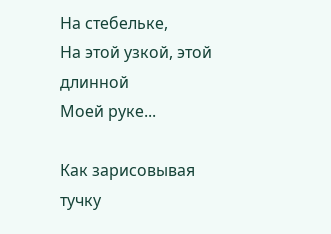На стебельке,
На этой узкой, этой длинной
Моей руке...

Как зарисовывая тучку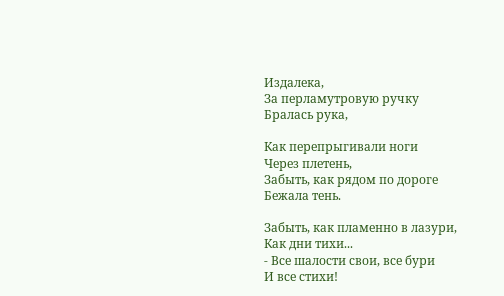Издалека,
За перламутровую ручку
Бралась рука,

Как перепрыгивали ноги
Через плетень,
Забыть, как рядом по дороге
Бежала тень.

Забыть, как пламенно в лазури,
Как дни тихи...
- Все шалости свои, все бури
И все стихи!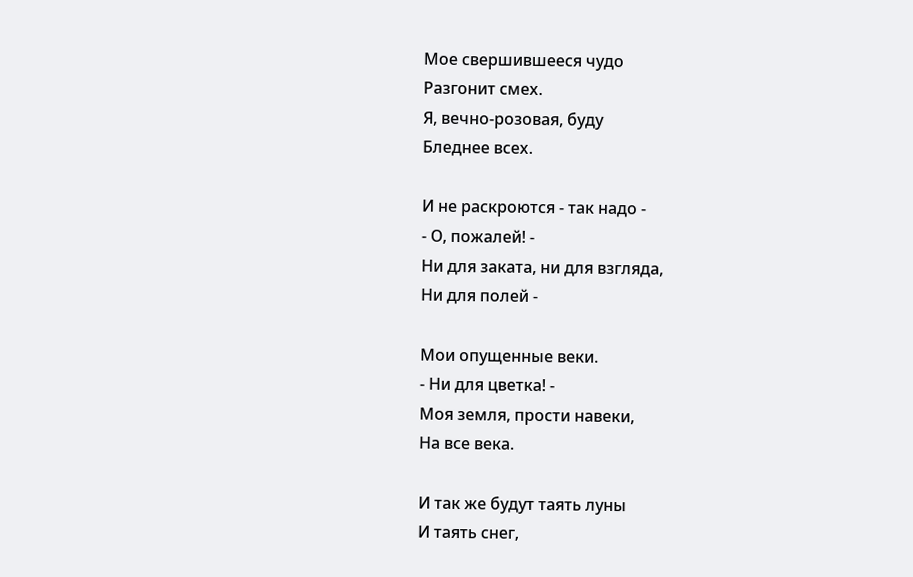Мое свершившееся чудо
Разгонит смех.
Я, вечно-розовая, буду
Бледнее всех.

И не раскроются - так надо -
- О, пожалей! -
Ни для заката, ни для взгляда,
Ни для полей -

Мои опущенные веки.
- Ни для цветка! -
Моя земля, прости навеки,
На все века.

И так же будут таять луны
И таять снег,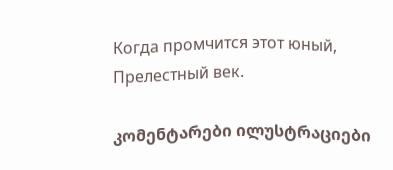Когда промчится этот юный,
Прелестный век.

კომენტარები ილუსტრაციები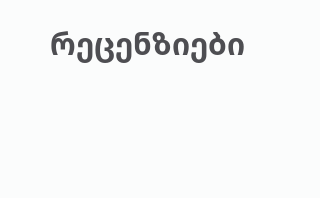რეცენზიები